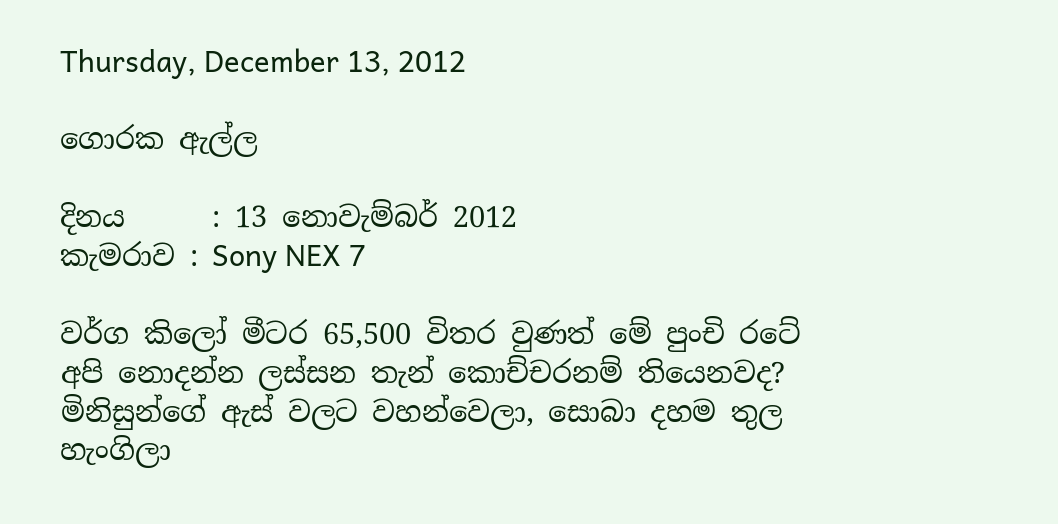Thursday, December 13, 2012

ගොරක ඇල්ල

දිනය      : 13 නොවැම්බර් 2012
කැමරාව : Sony NEX 7

වර්ග කිලෝ මීටර 65,500 විතර වුණත් මේ පුංචි රටේ අපි නොදන්න ලස්සන තැන් කොච්චරනම් තියෙනවද? මිනිසුන්ගේ ඇස් වලට වහන්වෙලා, සොබා දහම තුල හැංගිලා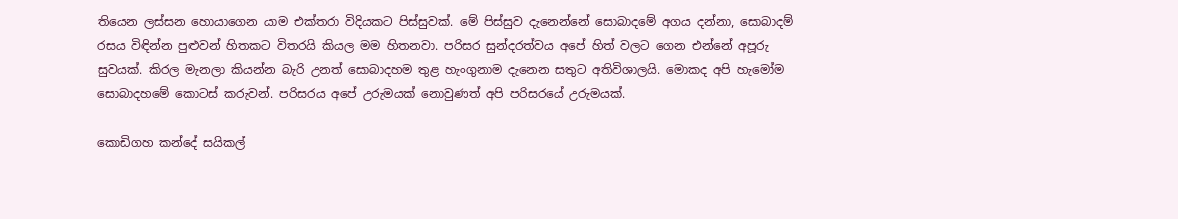තියෙන ලස්සන හොයාගෙන යාම එක්තරා විදියකට පිස්සුවක්. මේ පිස්සුව දැනෙන්නේ සොබාදමේ අගය දන්නා, සොබාදම් රසය විඳින්න පුළුවන් හිතකට විතරයි කියල මම හිතනවා. පරිසර සුන්දරත්වය අපේ හිත් වලට ගෙන එන්නේ අපූරු සුවයක්. කිරල මැනලා කියන්න බැරි උනත් සොබාදහම තුළ හැංගුනාම දැනෙන සතුට අතිවිශාලයි. මොකද අපි හැමෝම සොබාදහමේ කොටස් කරුවන්. පරිසරය අපේ උරුමයක් නොවුණත් අපි පරිසරයේ උරුමයක්.

කොඩිගහ කන්දේ සයිකල්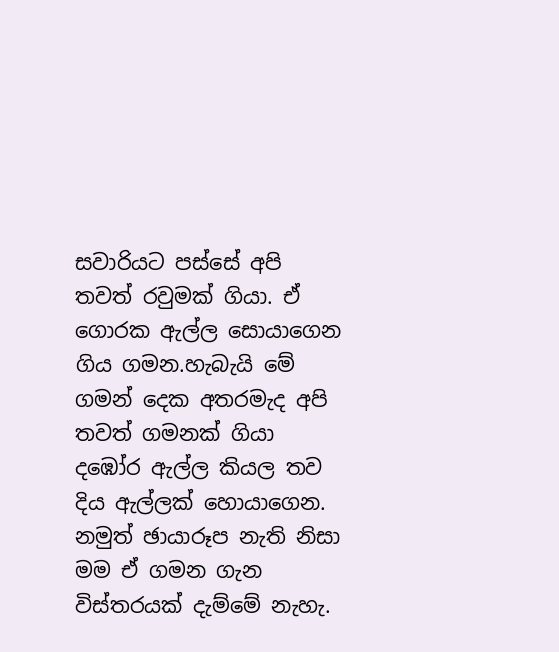සවාරියට පස්සේ අපි තවත් රවුමක් ගියා. ඒ ගොරක ඇල්ල සොයාගෙන ගිය ගමන.හැබැයි මේ ගමන් දෙක අතරමැද අපි තවත් ගමනක් ගියා දඹෝර ඇල්ල කියල තව දිය ඇල්ලක් හොයාගෙන. නමුත් ඡායාරූප නැති නිසා මම ඒ ගමන ගැන විස්තරයක් දැම්මේ නැහැ.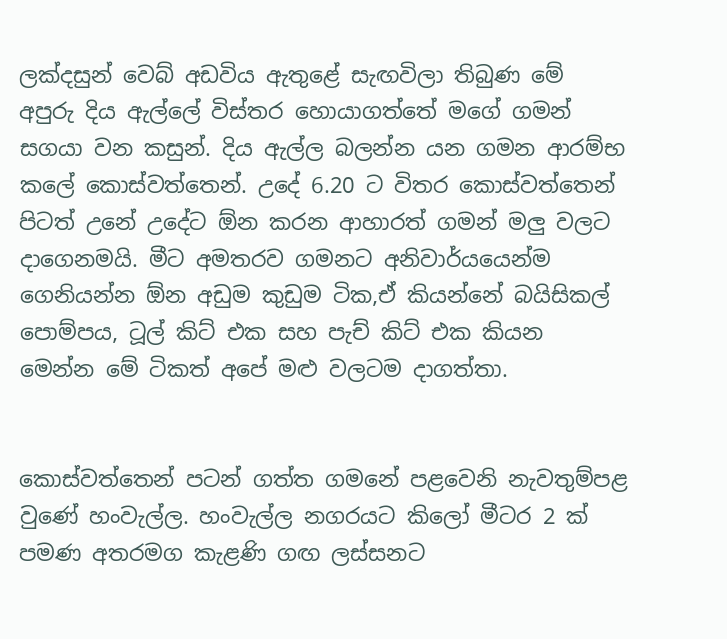ලක්දසුන් වෙබ් අඩවිය ඇතුළේ සැඟවිලා තිබුණ මේ අපුරු දිය ඇල්ලේ විස්තර හොයාගත්තේ මගේ ගමන් සගයා වන කසුන්. දිය ඇල්ල බලන්න යන ගමන ආරම්භ කලේ කොස්වත්තෙන්. උදේ 6.20 ට විතර කොස්වත්තෙන් පිටත් උනේ උදේට ඕන කරන ආහාරත් ගමන් මලු වලට දාගෙනමයි. මීට අමතරව ගමනට අනිවාර්යයෙන්ම ගෙනියන්න ඕන අඩුම කුඩුම ටික,ඒ කියන්නේ බයිසිකල් පොම්පය, ටූල් කිට් එක සහ පැච් කිට් එක කියන මෙන්න මේ ටිකත් අපේ මළු වලටම දාගත්තා.


කොස්වත්තෙන් පටන් ගත්ත ගමනේ පළවෙනි නැවතුම්පළ වුණේ හංවැල්ල. හංවැල්ල නගරයට කිලෝ මීටර 2 ක් පමණ අතරමග කැළණි ගඟ ලස්සනට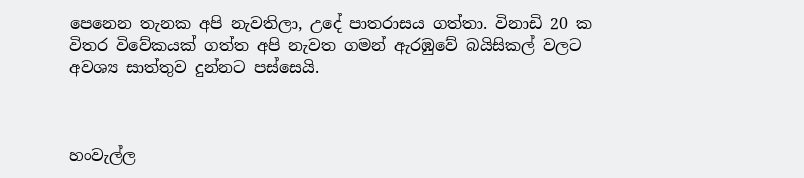පෙනෙන තැනක අපි නැවතිලා, උදේ පාතරාසය ගත්තා. විනාඩි 20 ක විතර විවේකයක් ගත්ත අපි නැවත ගමන් ඇරඹුවේ බයිසිකල් වලට අවශ්‍ය සාත්තුව දුන්නට පස්සෙයි.



හංවැල්ල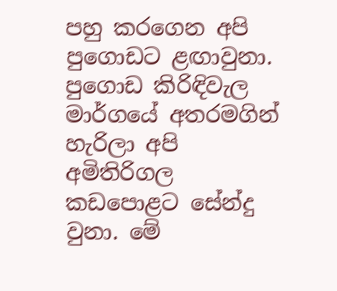පහු කරගෙන අපි පුගොඩට ළඟාවුනා. පුගොඩ කිරිඳිවැල මාර්ගයේ අතරමගින්  හැරිලා අපි අමිතිරිගල කඩපොළට සේන්දු වුනා. මේ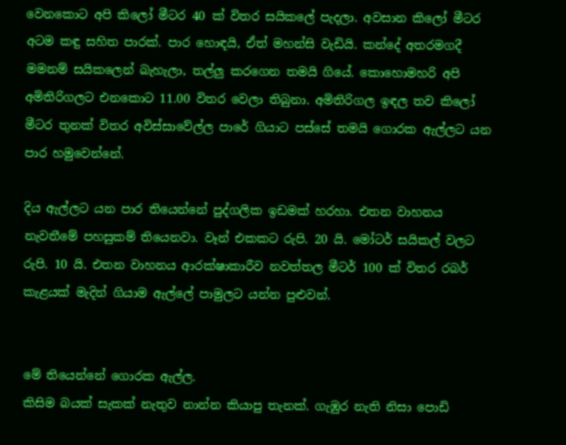වෙනකොට අපි කිලෝ මීටර 40 ක් විතර සයිකලේ පැදලා. අවසාන කිලෝ මීටර අටම කඳු සහිත පාරක්. පාර හොඳයි, ඒත් මහන්සි වැඩියි. කන්දේ අතරමගදී මමනම් සයිකලෙන් බැහැලා, තල්ලු කරගෙන තමයි ගියේ. කොහොමහරි අපි අමිතිරිගලට එනකොට 11.00 විතර වෙලා තිබුනා. අමිතිරිගල ඉඳල තව කිලෝ මීටර තුනක් විතර අවිස්සාවේල්ල පාරේ ගියාට පස්සේ තමයි ගොරක ඇල්ලට යන පාර හමුවෙන්නේ.

දිය ඇල්ලට යන පාර තියෙන්නේ පුද්ගලික ඉඩමක් හරහා. එතන වාහනය නැවතීමේ පහසුකම් තියෙනවා. වෑන් එකකට රුපි. 20 යි. මෝටර් සයිකල් වලට රුපි. 10 යි. එතන වාහනය ආරක්ෂාකාරීව නවත්තල මීටර් 100 ක් විතර රබර් කැළයක් මැදින් ගියාම ඇල්ලේ පාමුලට යන්න පුළුවන්.


මේ තියෙන්නේ ගොරක ඇල්ල.
කිසිම බයක් සැකක් නැතුව නාන්න කියාපු තැනක්. ගැඹුර නැති නිසා පොඩි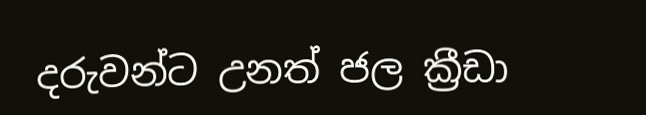දරුවන්ට උනත් ජල ක්‍රීඩා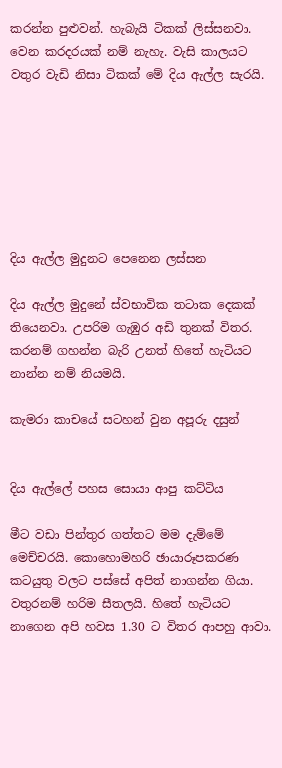කරන්න පුළුවන්. හැබැයි ටිකක් ලිස්සනවා. වෙන කරදරයක් නම් නැහැ. වැසි කාලයට වතුර වැඩි නිසා ටිකක් මේ දිය ඇල්ල සැරයි.







දිය ඇල්ල මුදුනට පෙනෙන ලස්සන

දිය ඇල්ල මුදුනේ ස්වභාවික තටාක දෙකක් තියෙනවා. උපරිම ගැඹුර අඩි තුනක් විතර. කරනම් ගහන්න බැරි උනත් හිතේ හැටියට නාන්න නම් නියමයි.

කැමරා කාචයේ සටහන් වුන අපූරු දසුන්


දිය ඇල්ලේ පහස සොයා ආපු කට්ටිය

මීට වඩා පින්තුර ගත්තට මම දැම්මේ මෙච්චරයි. කොහොමහරි ඡායාරූපකරණ කටයුතු වලට පස්සේ අපිත් නාගන්න ගියා. වතුරනම් හරිම සීතලයි. හිතේ හැටියට නාගෙන අපි හවස 1.30 ට විතර ආපහු ආවා.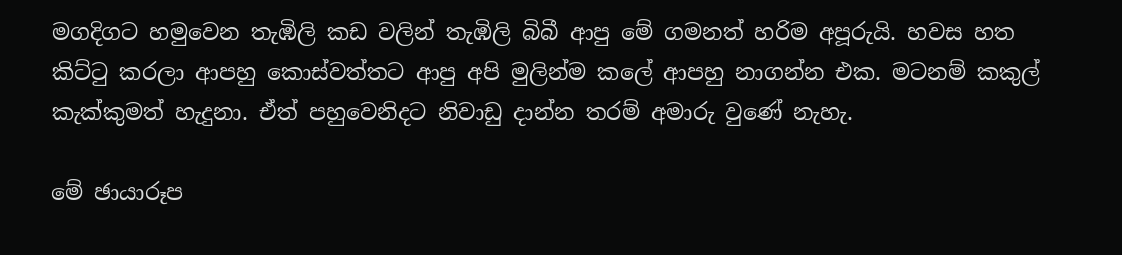මගදිගට හමුවෙන තැඹිලි කඩ වලින් තැඹිලි බිබී ආපු මේ ගමනත් හරිම අපූරුයි. හවස හත කිට්ටු කරලා ආපහු කොස්වත්තට ආපු අපි මුලින්ම කලේ ආපහු නාගන්න එක. මටනම් කකුල් කැක්කුමත් හැදුනා. ඒත් පහුවෙනිදට නිවාඩු දාන්න තරම් අමාරු වුණේ නැහැ.

මේ ඡායාරූප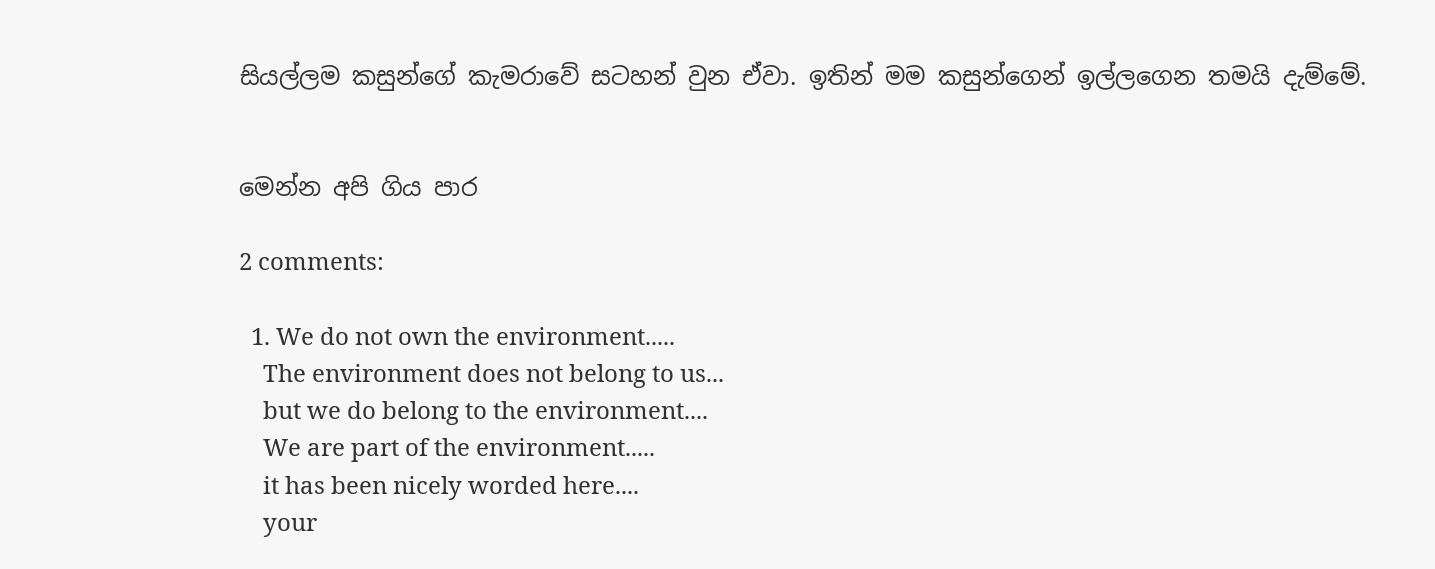සියල්ලම කසුන්ගේ කැමරාවේ සටහන් වුන ඒවා. ඉතින් මම කසුන්ගෙන් ඉල්ලගෙන තමයි දැම්මේ.


මෙන්න අපි ගිය පාර

2 comments:

  1. We do not own the environment.....
    The environment does not belong to us...
    but we do belong to the environment....
    We are part of the environment.....
    it has been nicely worded here....
    your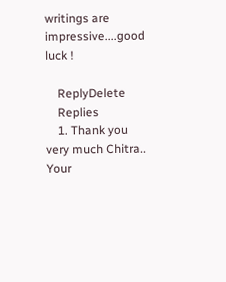writings are impressive....good luck !

    ReplyDelete
    Replies
    1. Thank you very much Chitra.. Your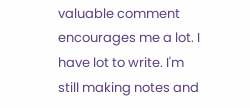valuable comment encourages me a lot. I have lot to write. I'm still making notes and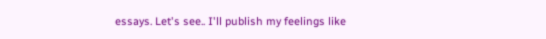essays. Let's see.. I'll publish my feelings like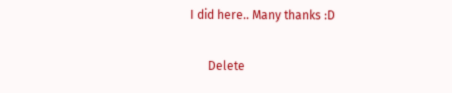I did here.. Many thanks :D

      Delete